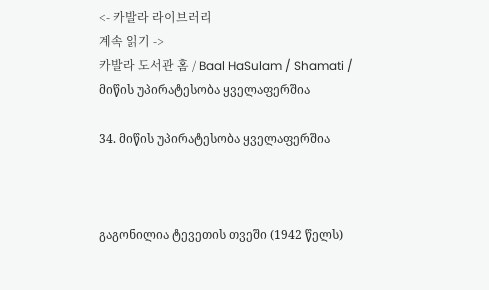<- 카발라 라이브러리
계속 읽기 ->
카발라 도서관 홈 / Baal HaSulam / Shamati / მიწის უპირატესობა ყველაფერშია

34. მიწის უპირატესობა ყველაფერშია



გაგონილია ტევეთის თვეში (1942 წელს)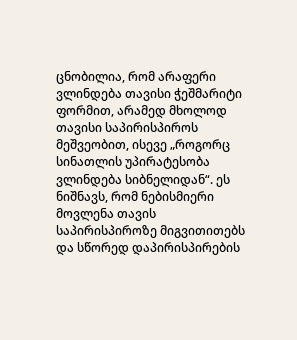ცნობილია, რომ არაფერი ვლინდება თავისი ჭეშმარიტი ფორმით, არამედ მხოლოდ თავისი საპირისპიროს მეშვეობით, ისევე „როგორც სინათლის უპირატესობა ვლინდება სიბნელიდან“. ეს ნიშნავს, რომ ნებისმიერი მოვლენა თავის საპირისპიროზე მიგვითითებს და სწორედ დაპირისპირების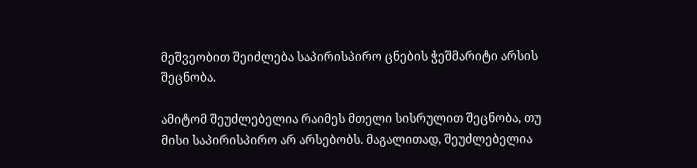მეშვეობით შეიძლება საპირისპირო ცნების ჭეშმარიტი არსის შეცნობა.

ამიტომ შეუძლებელია რაიმეს მთელი სისრულით შეცნობა, თუ მისი საპირისპირო არ არსებობს. მაგალითად, შეუძლებელია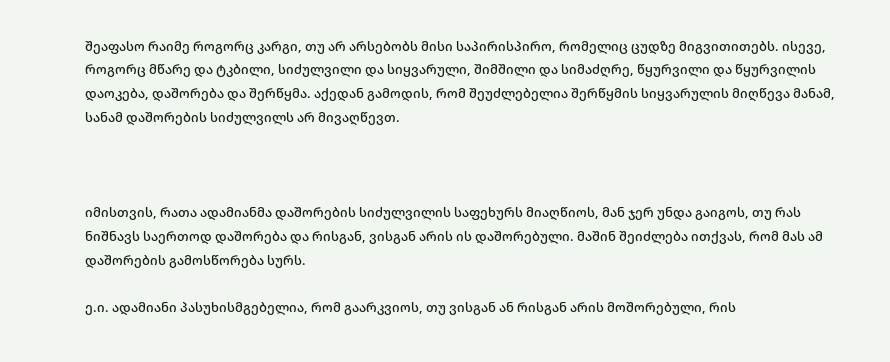შეაფასო რაიმე როგორც კარგი, თუ არ არსებობს მისი საპირისპირო, რომელიც ცუდზე მიგვითითებს. ისევე, როგორც მწარე და ტკბილი, სიძულვილი და სიყვარული, შიმშილი და სიმაძღრე, წყურვილი და წყურვილის დაოკება, დაშორება და შერწყმა. აქედან გამოდის, რომ შეუძლებელია შერწყმის სიყვარულის მიღწევა მანამ, სანამ დაშორების სიძულვილს არ მივაღწევთ.



იმისთვის, რათა ადამიანმა დაშორების სიძულვილის საფეხურს მიაღწიოს, მან ჯერ უნდა გაიგოს, თუ რას ნიშნავს საერთოდ დაშორება და რისგან, ვისგან არის ის დაშორებული. მაშინ შეიძლება ითქვას, რომ მას ამ დაშორების გამოსწორება სურს.

ე.ი. ადამიანი პასუხისმგებელია, რომ გაარკვიოს, თუ ვისგან ან რისგან არის მოშორებული, რის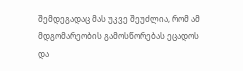შემდეგადაც მას უკვე შეუძლია, რომ ამ მდგომარეობის გამოსწორებას ეცადოს და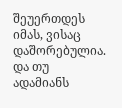შეუერთდეს იმას, ვისაც დაშორებულია. და თუ ადამიანს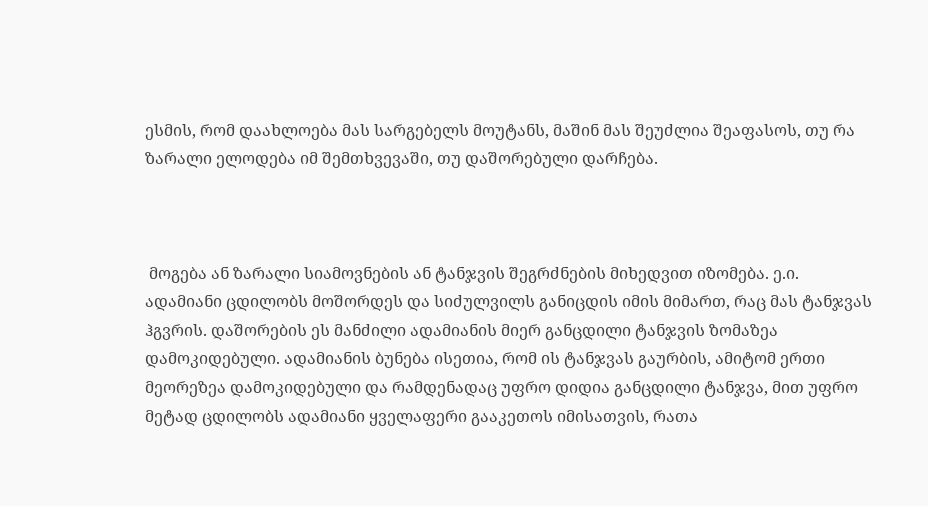ესმის, რომ დაახლოება მას სარგებელს მოუტანს, მაშინ მას შეუძლია შეაფასოს, თუ რა ზარალი ელოდება იმ შემთხვევაში, თუ დაშორებული დარჩება.



 მოგება ან ზარალი სიამოვნების ან ტანჯვის შეგრძნების მიხედვით იზომება. ე.ი. ადამიანი ცდილობს მოშორდეს და სიძულვილს განიცდის იმის მიმართ, რაც მას ტანჯვას ჰგვრის. დაშორების ეს მანძილი ადამიანის მიერ განცდილი ტანჯვის ზომაზეა დამოკიდებული. ადამიანის ბუნება ისეთია, რომ ის ტანჯვას გაურბის, ამიტომ ერთი მეორეზეა დამოკიდებული და რამდენადაც უფრო დიდია განცდილი ტანჯვა, მით უფრო მეტად ცდილობს ადამიანი ყველაფერი გააკეთოს იმისათვის, რათა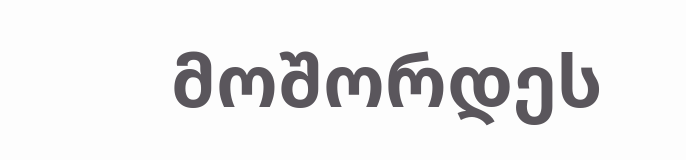მოშორდეს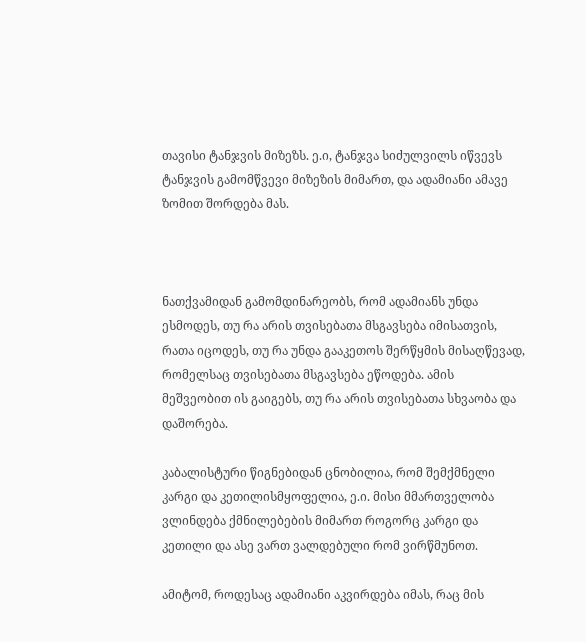თავისი ტანჯვის მიზეზს. ე.ი, ტანჯვა სიძულვილს იწვევს ტანჯვის გამომწვევი მიზეზის მიმართ, და ადამიანი ამავე ზომით შორდება მას.



ნათქვამიდან გამომდინარეობს, რომ ადამიანს უნდა ესმოდეს, თუ რა არის თვისებათა მსგავსება იმისათვის, რათა იცოდეს, თუ რა უნდა გააკეთოს შერწყმის მისაღწევად, რომელსაც თვისებათა მსგავსება ეწოდება. ამის მეშვეობით ის გაიგებს, თუ რა არის თვისებათა სხვაობა და დაშორება.

კაბალისტური წიგნებიდან ცნობილია, რომ შემქმნელი კარგი და კეთილისმყოფელია, ე.ი. მისი მმართველობა ვლინდება ქმნილებების მიმართ როგორც კარგი და კეთილი და ასე ვართ ვალდებული რომ ვირწმუნოთ.

ამიტომ, როდესაც ადამიანი აკვირდება იმას, რაც მის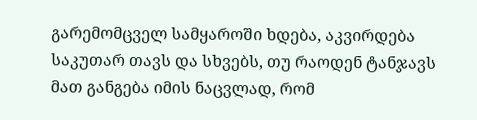გარემომცველ სამყაროში ხდება, აკვირდება საკუთარ თავს და სხვებს, თუ რაოდენ ტანჯავს მათ განგება იმის ნაცვლად, რომ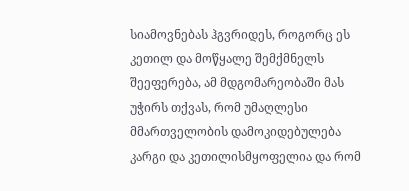სიამოვნებას ჰგვრიდეს, როგორც ეს კეთილ და მოწყალე შემქმნელს შეეფერება, ამ მდგომარეობაში მას უჭირს თქვას, რომ უმაღლესი მმართველობის დამოკიდებულება კარგი და კეთილისმყოფელია და რომ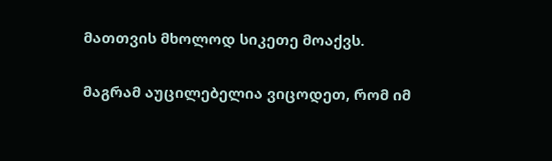მათთვის მხოლოდ სიკეთე მოაქვს.

მაგრამ აუცილებელია ვიცოდეთ, რომ იმ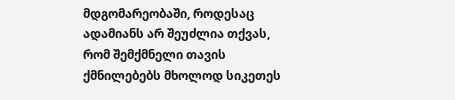მდგომარეობაში, როდესაც ადამიანს არ შეუძლია თქვას, რომ შემქმნელი თავის ქმნილებებს მხოლოდ სიკეთეს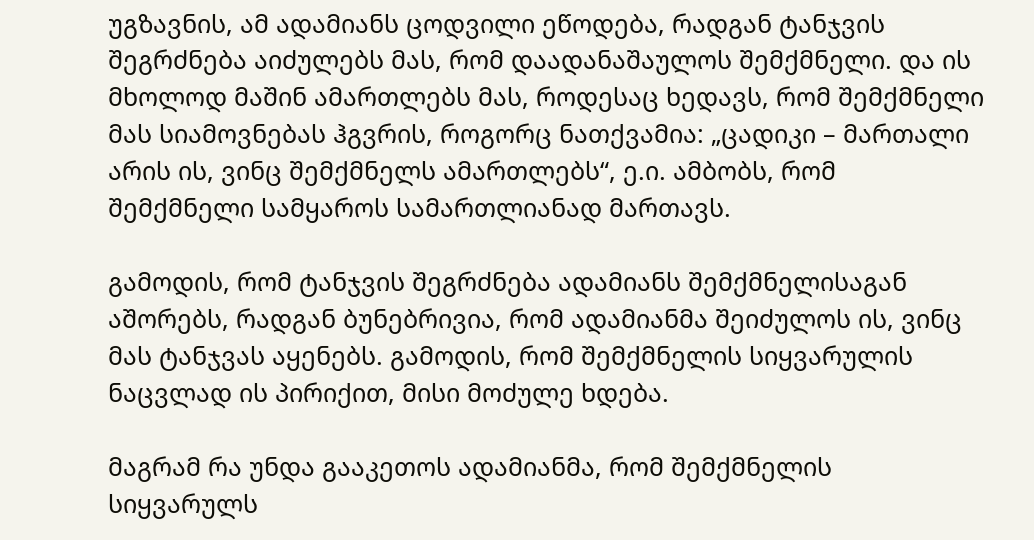უგზავნის, ამ ადამიანს ცოდვილი ეწოდება, რადგან ტანჯვის შეგრძნება აიძულებს მას, რომ დაადანაშაულოს შემქმნელი. და ის მხოლოდ მაშინ ამართლებს მას, როდესაც ხედავს, რომ შემქმნელი მას სიამოვნებას ჰგვრის, როგორც ნათქვამია: „ცადიკი – მართალი არის ის, ვინც შემქმნელს ამართლებს“, ე.ი. ამბობს, რომ შემქმნელი სამყაროს სამართლიანად მართავს.

გამოდის, რომ ტანჯვის შეგრძნება ადამიანს შემქმნელისაგან აშორებს, რადგან ბუნებრივია, რომ ადამიანმა შეიძულოს ის, ვინც მას ტანჯვას აყენებს. გამოდის, რომ შემქმნელის სიყვარულის ნაცვლად ის პირიქით, მისი მოძულე ხდება.

მაგრამ რა უნდა გააკეთოს ადამიანმა, რომ შემქმნელის სიყვარულს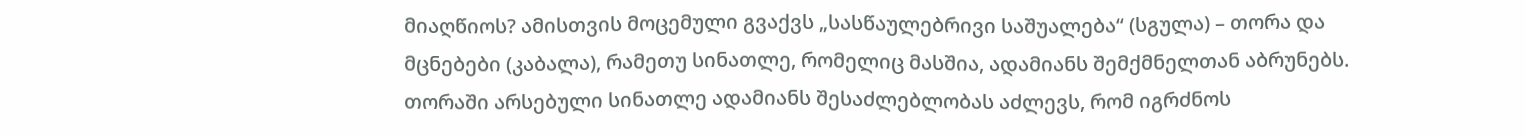მიაღწიოს? ამისთვის მოცემული გვაქვს „სასწაულებრივი საშუალება“ (სგულა) – თორა და მცნებები (კაბალა), რამეთუ სინათლე, რომელიც მასშია, ადამიანს შემქმნელთან აბრუნებს. თორაში არსებული სინათლე ადამიანს შესაძლებლობას აძლევს, რომ იგრძნოს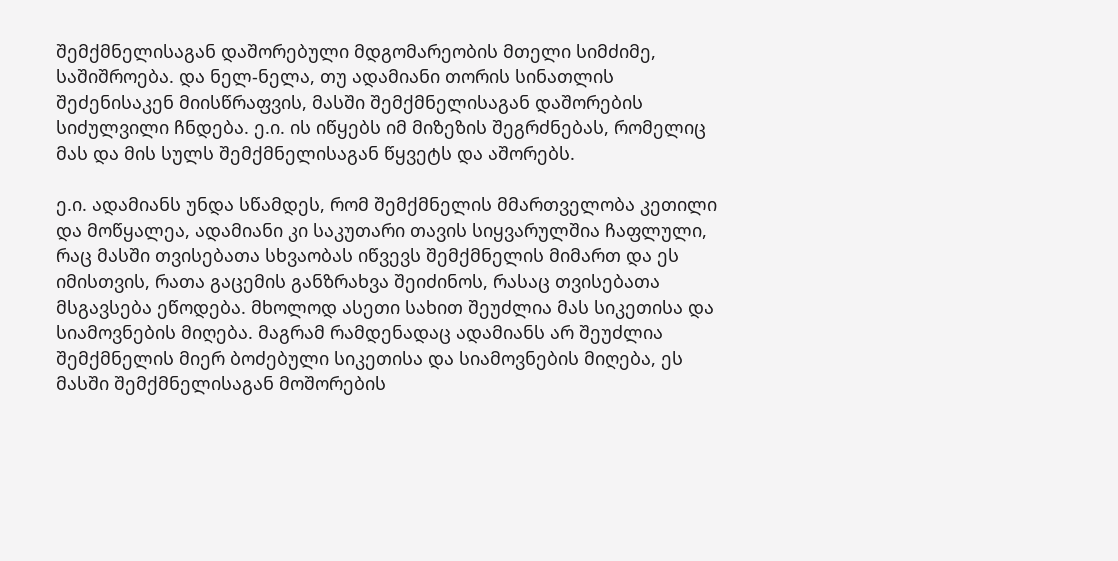შემქმნელისაგან დაშორებული მდგომარეობის მთელი სიმძიმე, საშიშროება. და ნელ-ნელა, თუ ადამიანი თორის სინათლის შეძენისაკენ მიისწრაფვის, მასში შემქმნელისაგან დაშორების სიძულვილი ჩნდება. ე.ი. ის იწყებს იმ მიზეზის შეგრძნებას, რომელიც მას და მის სულს შემქმნელისაგან წყვეტს და აშორებს.

ე.ი. ადამიანს უნდა სწამდეს, რომ შემქმნელის მმართველობა კეთილი და მოწყალეა, ადამიანი კი საკუთარი თავის სიყვარულშია ჩაფლული, რაც მასში თვისებათა სხვაობას იწვევს შემქმნელის მიმართ და ეს იმისთვის, რათა გაცემის განზრახვა შეიძინოს, რასაც თვისებათა მსგავსება ეწოდება. მხოლოდ ასეთი სახით შეუძლია მას სიკეთისა და სიამოვნების მიღება. მაგრამ რამდენადაც ადამიანს არ შეუძლია შემქმნელის მიერ ბოძებული სიკეთისა და სიამოვნების მიღება, ეს მასში შემქმნელისაგან მოშორების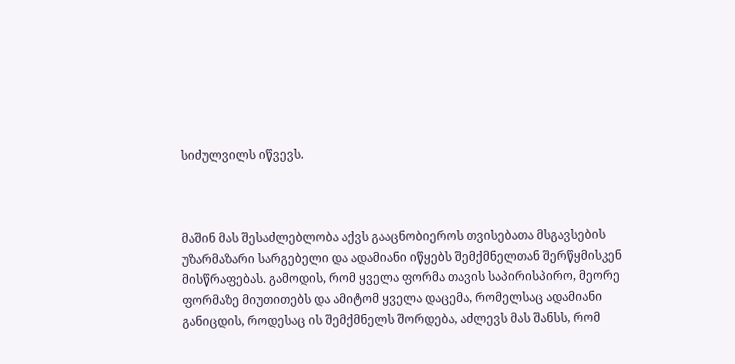სიძულვილს იწვევს.



მაშინ მას შესაძლებლობა აქვს გააცნობიეროს თვისებათა მსგავსების უზარმაზარი სარგებელი და ადამიანი იწყებს შემქმნელთან შერწყმისკენ მისწრაფებას. გამოდის, რომ ყველა ფორმა თავის საპირისპირო, მეორე ფორმაზე მიუთითებს და ამიტომ ყველა დაცემა, რომელსაც ადამიანი განიცდის, როდესაც ის შემქმნელს შორდება, აძლევს მას შანსს, რომ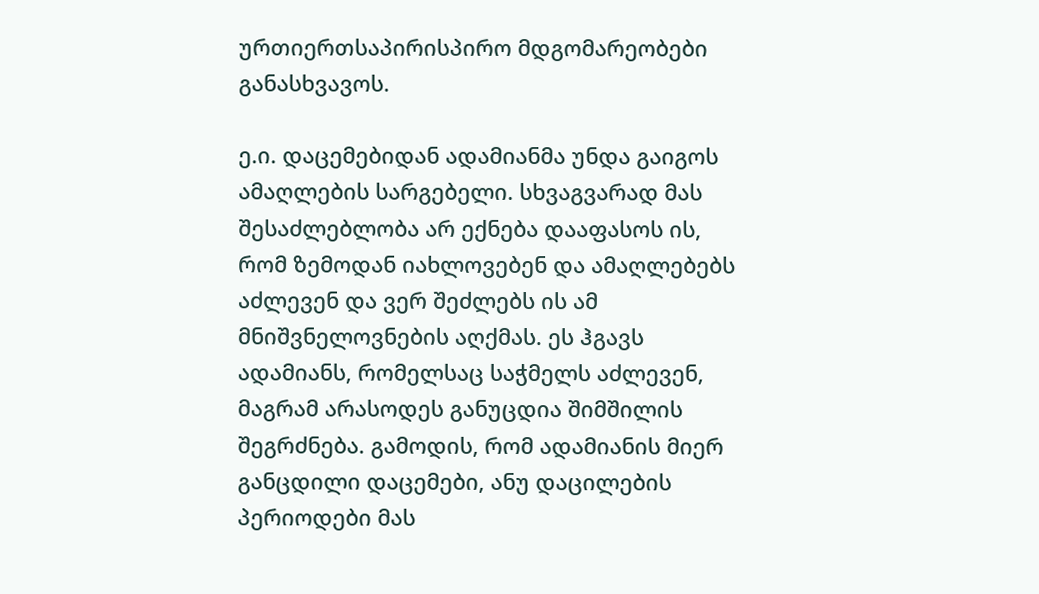ურთიერთსაპირისპირო მდგომარეობები განასხვავოს.

ე.ი. დაცემებიდან ადამიანმა უნდა გაიგოს ამაღლების სარგებელი. სხვაგვარად მას შესაძლებლობა არ ექნება დააფასოს ის, რომ ზემოდან იახლოვებენ და ამაღლებებს აძლევენ და ვერ შეძლებს ის ამ მნიშვნელოვნების აღქმას. ეს ჰგავს ადამიანს, რომელსაც საჭმელს აძლევენ, მაგრამ არასოდეს განუცდია შიმშილის შეგრძნება. გამოდის, რომ ადამიანის მიერ განცდილი დაცემები, ანუ დაცილების პერიოდები მას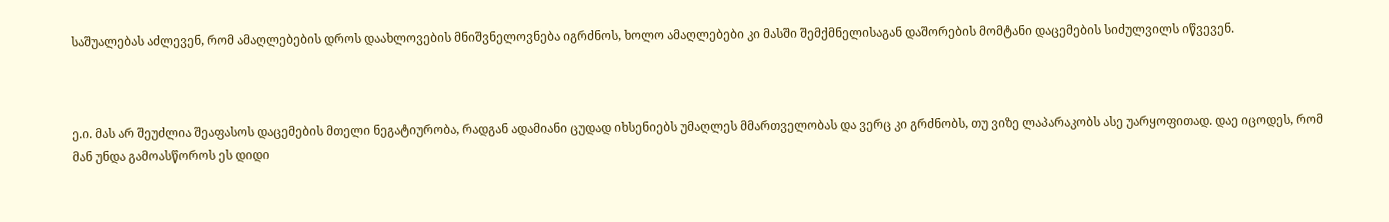საშუალებას აძლევენ, რომ ამაღლებების დროს დაახლოვების მნიშვნელოვნება იგრძნოს, ხოლო ამაღლებები კი მასში შემქმნელისაგან დაშორების მომტანი დაცემების სიძულვილს იწვევენ.



ე.ი. მას არ შეუძლია შეაფასოს დაცემების მთელი ნეგატიურობა, რადგან ადამიანი ცუდად იხსენიებს უმაღლეს მმართველობას და ვერც კი გრძნობს, თუ ვიზე ლაპარაკობს ასე უარყოფითად. დაე იცოდეს, რომ მან უნდა გამოასწოროს ეს დიდი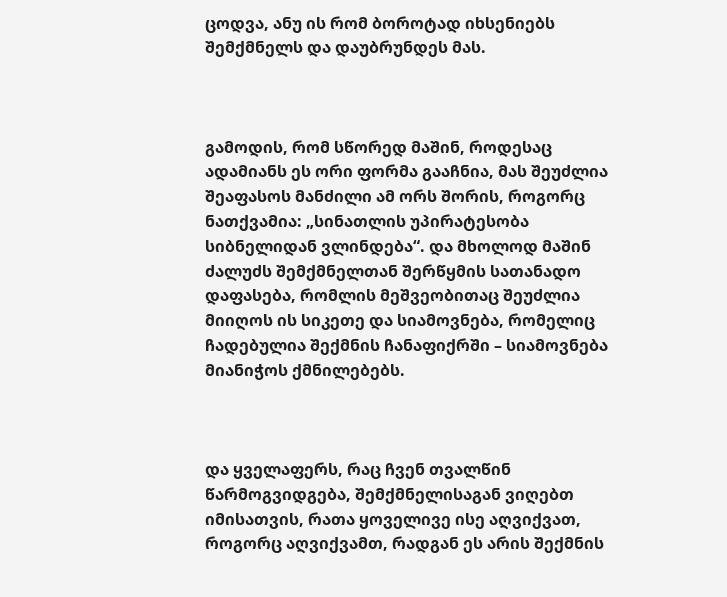ცოდვა, ანუ ის რომ ბოროტად იხსენიებს შემქმნელს და დაუბრუნდეს მას.



გამოდის, რომ სწორედ მაშინ, როდესაც ადამიანს ეს ორი ფორმა გააჩნია, მას შეუძლია შეაფასოს მანძილი ამ ორს შორის, როგორც ნათქვამია: „სინათლის უპირატესობა სიბნელიდან ვლინდება“. და მხოლოდ მაშინ ძალუძს შემქმნელთან შერწყმის სათანადო დაფასება, რომლის მეშვეობითაც შეუძლია მიიღოს ის სიკეთე და სიამოვნება, რომელიც ჩადებულია შექმნის ჩანაფიქრში – სიამოვნება მიანიჭოს ქმნილებებს.



და ყველაფერს, რაც ჩვენ თვალწინ წარმოგვიდგება, შემქმნელისაგან ვიღებთ იმისათვის, რათა ყოველივე ისე აღვიქვათ, როგორც აღვიქვამთ, რადგან ეს არის შექმნის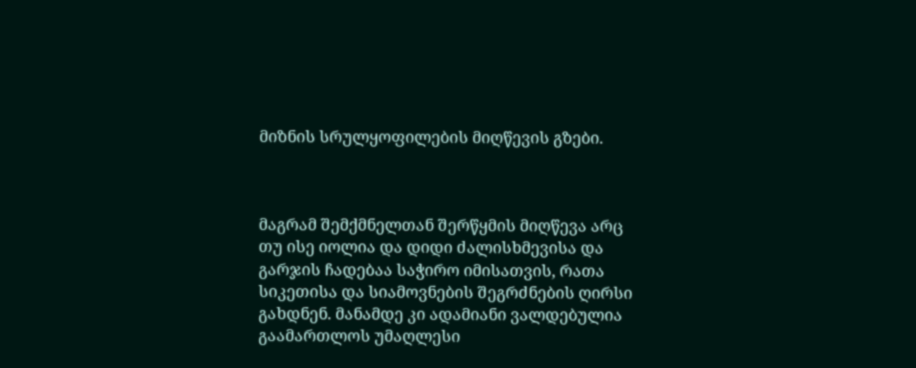მიზნის სრულყოფილების მიღწევის გზები.



მაგრამ შემქმნელთან შერწყმის მიღწევა არც თუ ისე იოლია და დიდი ძალისხმევისა და გარჯის ჩადებაა საჭირო იმისათვის, რათა სიკეთისა და სიამოვნების შეგრძნების ღირსი გახდნენ. მანამდე კი ადამიანი ვალდებულია გაამართლოს უმაღლესი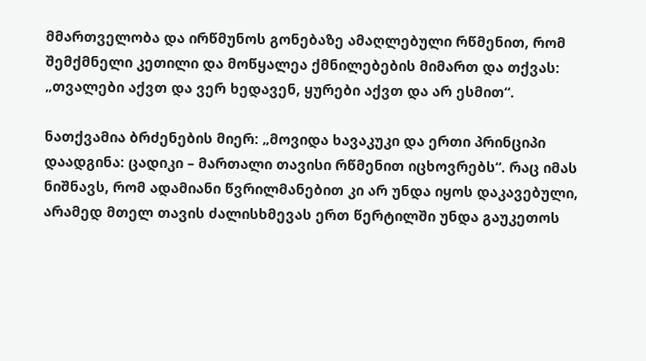მმართველობა და ირწმუნოს გონებაზე ამაღლებული რწმენით, რომ შემქმნელი კეთილი და მოწყალეა ქმნილებების მიმართ და თქვას: „თვალები აქვთ და ვერ ხედავენ, ყურები აქვთ და არ ესმით“.

ნათქვამია ბრძენების მიერ: „მოვიდა ხავაკუკი და ერთი პრინციპი დაადგინა: ცადიკი – მართალი თავისი რწმენით იცხოვრებს“. რაც იმას ნიშნავს, რომ ადამიანი წვრილმანებით კი არ უნდა იყოს დაკავებული, არამედ მთელ თავის ძალისხმევას ერთ წერტილში უნდა გაუკეთოს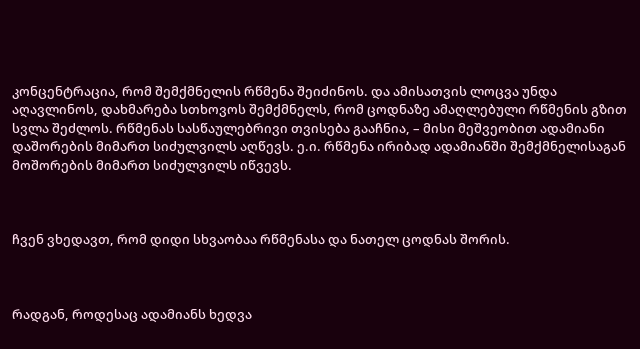კონცენტრაცია, რომ შემქმნელის რწმენა შეიძინოს. და ამისათვის ლოცვა უნდა აღავლინოს, დახმარება სთხოვოს შემქმნელს, რომ ცოდნაზე ამაღლებული რწმენის გზით სვლა შეძლოს. რწმენას სასწაულებრივი თვისება გააჩნია, – მისი მეშვეობით ადამიანი დაშორების მიმართ სიძულვილს აღწევს. ე.ი. რწმენა ირიბად ადამიანში შემქმნელისაგან მოშორების მიმართ სიძულვილს იწვევს.



ჩვენ ვხედავთ, რომ დიდი სხვაობაა რწმენასა და ნათელ ცოდნას შორის.



რადგან, როდესაც ადამიანს ხედვა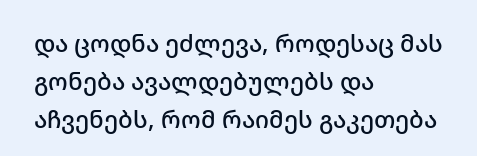და ცოდნა ეძლევა, როდესაც მას გონება ავალდებულებს და აჩვენებს, რომ რაიმეს გაკეთება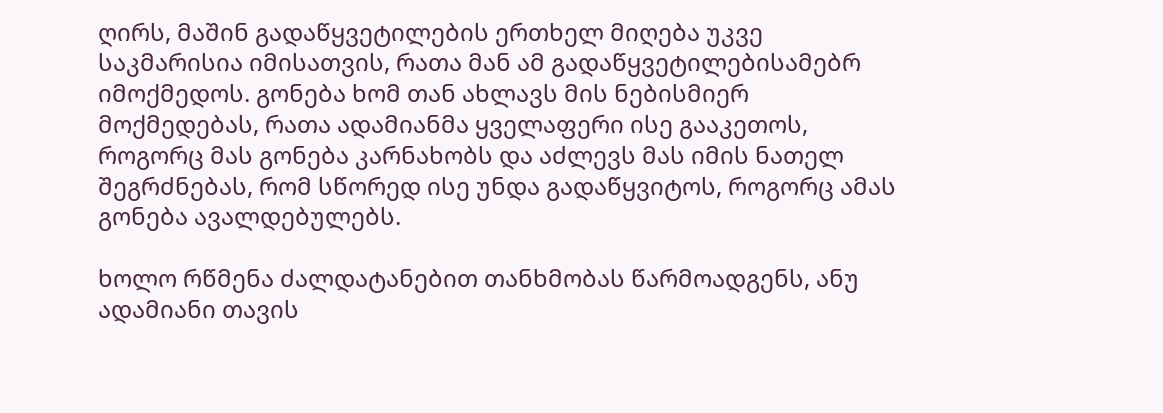ღირს, მაშინ გადაწყვეტილების ერთხელ მიღება უკვე საკმარისია იმისათვის, რათა მან ამ გადაწყვეტილებისამებრ იმოქმედოს. გონება ხომ თან ახლავს მის ნებისმიერ მოქმედებას, რათა ადამიანმა ყველაფერი ისე გააკეთოს, როგორც მას გონება კარნახობს და აძლევს მას იმის ნათელ შეგრძნებას, რომ სწორედ ისე უნდა გადაწყვიტოს, როგორც ამას გონება ავალდებულებს.

ხოლო რწმენა ძალდატანებით თანხმობას წარმოადგენს, ანუ ადამიანი თავის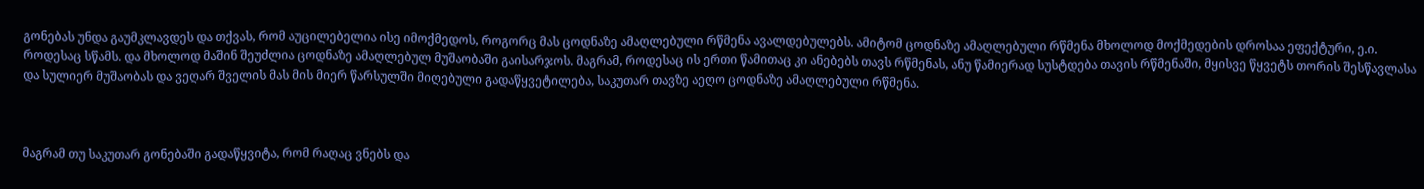გონებას უნდა გაუმკლავდეს და თქვას, რომ აუცილებელია ისე იმოქმედოს, როგორც მას ცოდნაზე ამაღლებული რწმენა ავალდებულებს. ამიტომ ცოდნაზე ამაღლებული რწმენა მხოლოდ მოქმედების დროსაა ეფექტური, ე.ი. როდესაც სწამს. და მხოლოდ მაშინ შეუძლია ცოდნაზე ამაღლებულ მუშაობაში გაისარჯოს. მაგრამ, როდესაც ის ერთი წამითაც კი ანებებს თავს რწმენას, ანუ წამიერად სუსტდება თავის რწმენაში, მყისვე წყვეტს თორის შესწავლასა და სულიერ მუშაობას და ვეღარ შველის მას მის მიერ წარსულში მიღებული გადაწყვეტილება, საკუთარ თავზე აეღო ცოდნაზე ამაღლებული რწმენა.



მაგრამ თუ საკუთარ გონებაში გადაწყვიტა, რომ რაღაც ვნებს და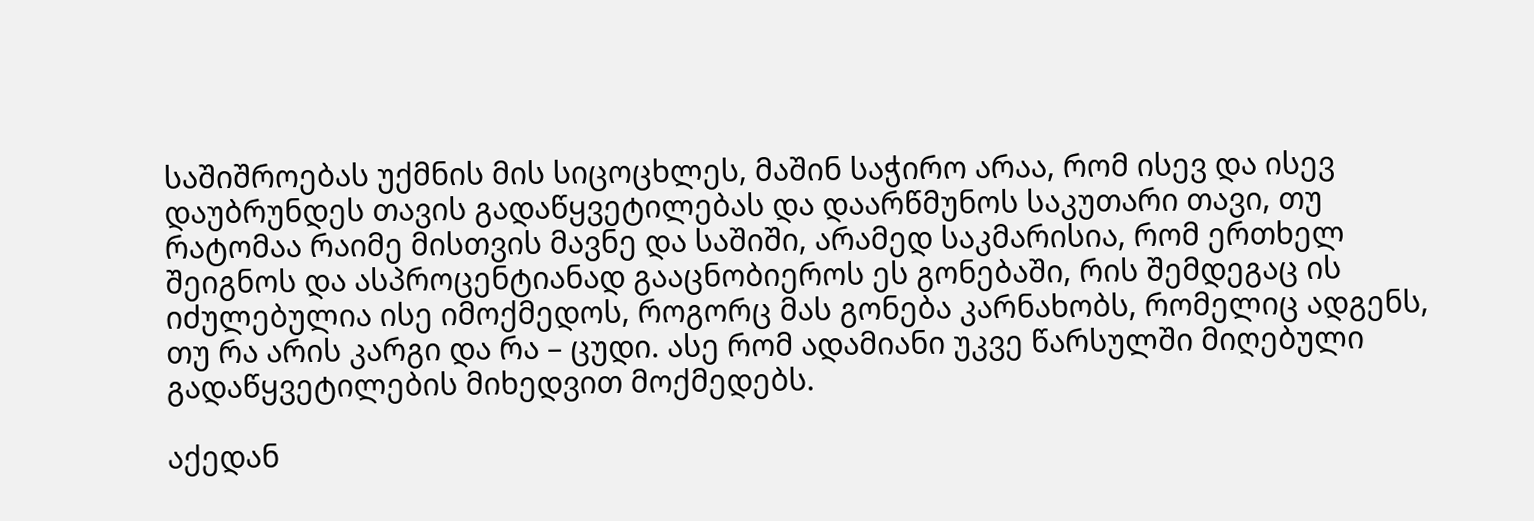საშიშროებას უქმნის მის სიცოცხლეს, მაშინ საჭირო არაა, რომ ისევ და ისევ დაუბრუნდეს თავის გადაწყვეტილებას და დაარწმუნოს საკუთარი თავი, თუ რატომაა რაიმე მისთვის მავნე და საშიში, არამედ საკმარისია, რომ ერთხელ შეიგნოს და ასპროცენტიანად გააცნობიეროს ეს გონებაში, რის შემდეგაც ის იძულებულია ისე იმოქმედოს, როგორც მას გონება კარნახობს, რომელიც ადგენს, თუ რა არის კარგი და რა – ცუდი. ასე რომ ადამიანი უკვე წარსულში მიღებული გადაწყვეტილების მიხედვით მოქმედებს.

აქედან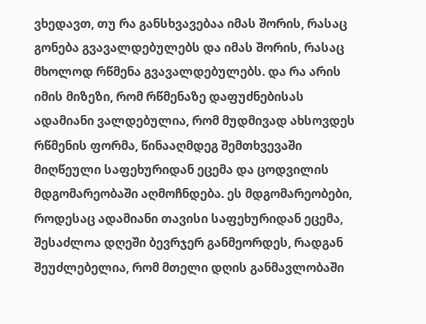ვხედავთ, თუ რა განსხვავებაა იმას შორის, რასაც გონება გვავალდებულებს და იმას შორის, რასაც მხოლოდ რწმენა გვავალდებულებს. და რა არის იმის მიზეზი, რომ რწმენაზე დაფუძნებისას ადამიანი ვალდებულია, რომ მუდმივად ახსოვდეს რწმენის ფორმა, წინააღმდეგ შემთხვევაში მიღწეული საფეხურიდან ეცემა და ცოდვილის მდგომარეობაში აღმოჩნდება. ეს მდგომარეობები, როდესაც ადამიანი თავისი საფეხურიდან ეცემა, შესაძლოა დღეში ბევრჯერ განმეორდეს, რადგან შეუძლებელია, რომ მთელი დღის განმავლობაში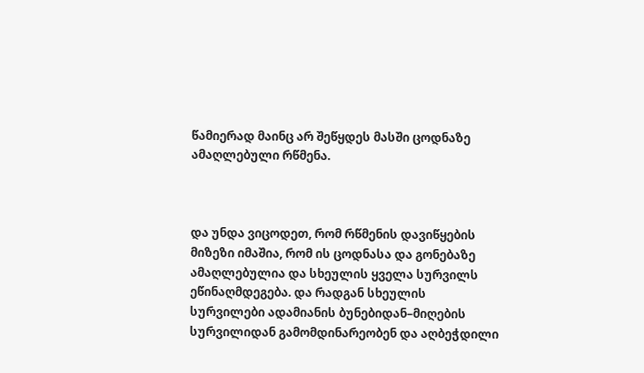წამიერად მაინც არ შეწყდეს მასში ცოდნაზე ამაღლებული რწმენა.



და უნდა ვიცოდეთ, რომ რწმენის დავიწყების მიზეზი იმაშია, რომ ის ცოდნასა და გონებაზე ამაღლებულია და სხეულის ყველა სურვილს ეწინაღმდეგება. და რადგან სხეულის სურვილები ადამიანის ბუნებიდან–მიღების სურვილიდან გამომდინარეობენ და აღბეჭდილი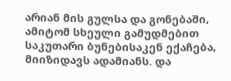არიან მის გულსა და გონებაში, ამიტომ სხეული გამუდმებით საკუთარი ბუნებისაკენ ექაჩება, მიიზიდავს ადამიანს. და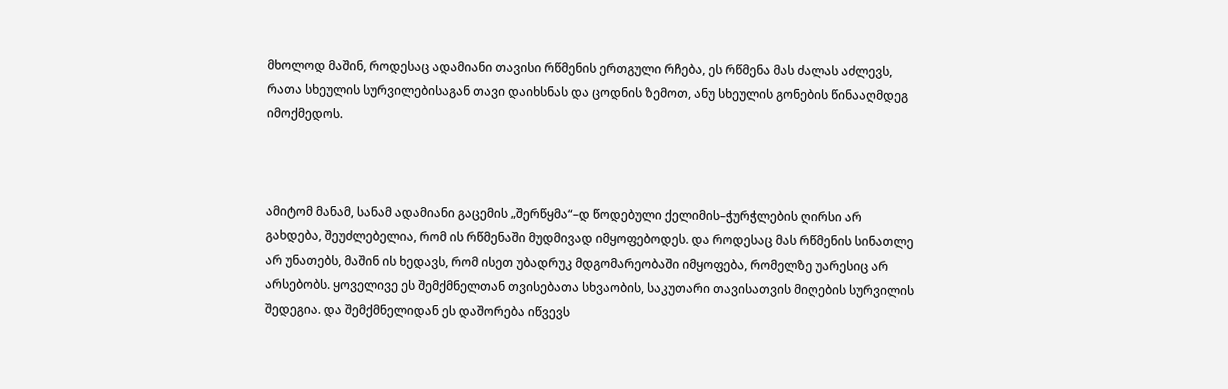მხოლოდ მაშინ, როდესაც ადამიანი თავისი რწმენის ერთგული რჩება, ეს რწმენა მას ძალას აძლევს, რათა სხეულის სურვილებისაგან თავი დაიხსნას და ცოდნის ზემოთ, ანუ სხეულის გონების წინააღმდეგ იმოქმედოს.



ამიტომ მანამ, სანამ ადამიანი გაცემის „შერწყმა“–დ წოდებული ქელიმის–ჭურჭლების ღირსი არ გახდება, შეუძლებელია, რომ ის რწმენაში მუდმივად იმყოფებოდეს. და როდესაც მას რწმენის სინათლე არ უნათებს, მაშინ ის ხედავს, რომ ისეთ უბადრუკ მდგომარეობაში იმყოფება, რომელზე უარესიც არ არსებობს. ყოველივე ეს შემქმნელთან თვისებათა სხვაობის, საკუთარი თავისათვის მიღების სურვილის შედეგია. და შემქმნელიდან ეს დაშორება იწვევს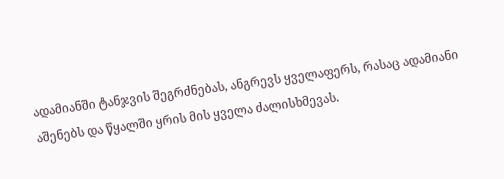ადამიანში ტანჯვის შეგრძნებას, ანგრევს ყველაფერს, რასაც ადამიანი აშენებს და წყალში ყრის მის ყველა ძალისხმევას.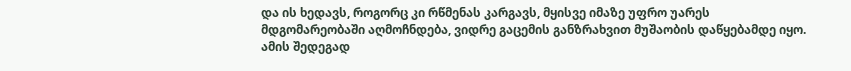და ის ხედავს, როგორც კი რწმენას კარგავს, მყისვე იმაზე უფრო უარეს მდგომარეობაში აღმოჩნდება, ვიდრე გაცემის განზრახვით მუშაობის დაწყებამდე იყო. ამის შედეგად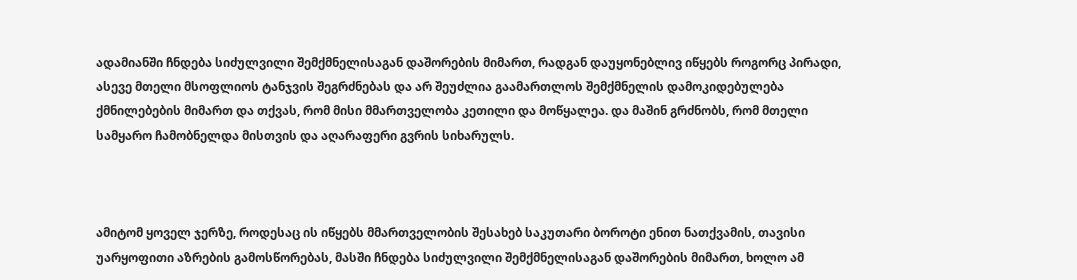ადამიანში ჩნდება სიძულვილი შემქმნელისაგან დაშორების მიმართ, რადგან დაუყონებლივ იწყებს როგორც პირადი, ასევე მთელი მსოფლიოს ტანჯვის შეგრძნებას და არ შეუძლია გაამართლოს შემქმნელის დამოკიდებულება ქმნილებების მიმართ და თქვას, რომ მისი მმართველობა კეთილი და მოწყალეა. და მაშინ გრძნობს, რომ მთელი სამყარო ჩამობნელდა მისთვის და აღარაფერი გვრის სიხარულს.



ამიტომ ყოველ ჯერზე, როდესაც ის იწყებს მმართველობის შესახებ საკუთარი ბოროტი ენით ნათქვამის, თავისი უარყოფითი აზრების გამოსწორებას, მასში ჩნდება სიძულვილი შემქმნელისაგან დაშორების მიმართ, ხოლო ამ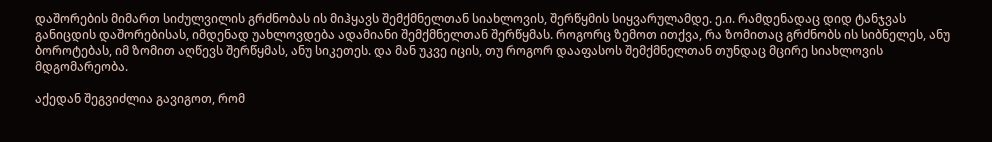დაშორების მიმართ სიძულვილის გრძნობას ის მიჰყავს შემქმნელთან სიახლოვის, შერწყმის სიყვარულამდე. ე.ი. რამდენადაც დიდ ტანჯვას განიცდის დაშორებისას, იმდენად უახლოვდება ადამიანი შემქმნელთან შერწყმას. როგორც ზემოთ ითქვა, რა ზომითაც გრძნობს ის სიბნელეს, ანუ ბოროტებას, იმ ზომით აღწევს შერწყმას, ანუ სიკეთეს. და მან უკვე იცის, თუ როგორ დააფასოს შემქმნელთან თუნდაც მცირე სიახლოვის მდგომარეობა.

აქედან შეგვიძლია გავიგოთ, რომ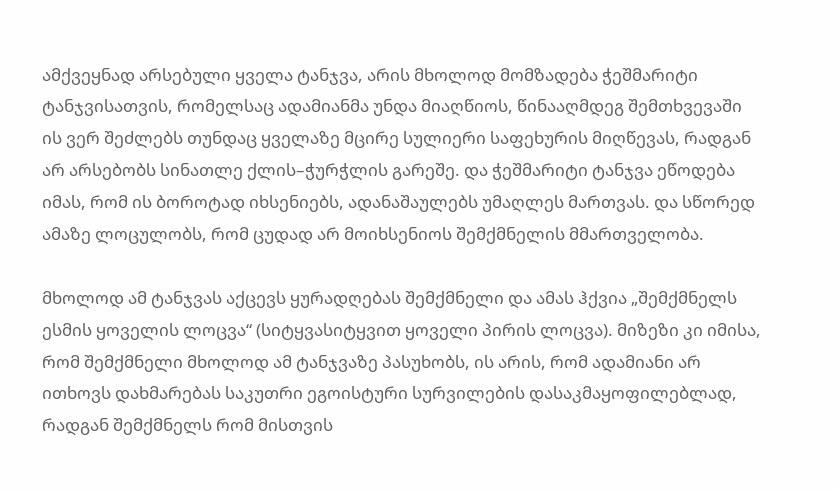ამქვეყნად არსებული ყველა ტანჯვა, არის მხოლოდ მომზადება ჭეშმარიტი ტანჯვისათვის, რომელსაც ადამიანმა უნდა მიაღწიოს, წინააღმდეგ შემთხვევაში ის ვერ შეძლებს თუნდაც ყველაზე მცირე სულიერი საფეხურის მიღწევას, რადგან არ არსებობს სინათლე ქლის–ჭურჭლის გარეშე. და ჭეშმარიტი ტანჯვა ეწოდება იმას, რომ ის ბოროტად იხსენიებს, ადანაშაულებს უმაღლეს მართვას. და სწორედ ამაზე ლოცულობს, რომ ცუდად არ მოიხსენიოს შემქმნელის მმართველობა.

მხოლოდ ამ ტანჯვას აქცევს ყურადღებას შემქმნელი და ამას ჰქვია „შემქმნელს ესმის ყოველის ლოცვა“ (სიტყვასიტყვით ყოველი პირის ლოცვა). მიზეზი კი იმისა, რომ შემქმნელი მხოლოდ ამ ტანჯვაზე პასუხობს, ის არის, რომ ადამიანი არ ითხოვს დახმარებას საკუთრი ეგოისტური სურვილების დასაკმაყოფილებლად, რადგან შემქმნელს რომ მისთვის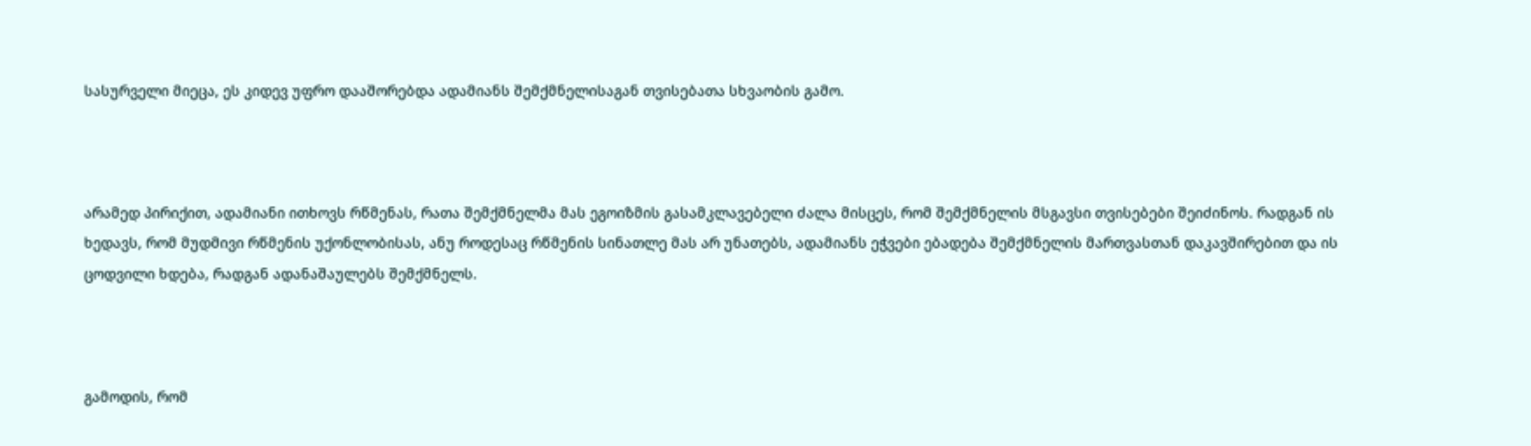სასურველი მიეცა, ეს კიდევ უფრო დააშორებდა ადამიანს შემქმნელისაგან თვისებათა სხვაობის გამო.



არამედ პირიქით, ადამიანი ითხოვს რწმენას, რათა შემქმნელმა მას ეგოიზმის გასამკლავებელი ძალა მისცეს, რომ შემქმნელის მსგავსი თვისებები შეიძინოს. რადგან ის ხედავს, რომ მუდმივი რწმენის უქონლობისას, ანუ როდესაც რწმენის სინათლე მას არ უნათებს, ადამიანს ეჭვები ებადება შემქმნელის მართვასთან დაკავშირებით და ის ცოდვილი ხდება, რადგან ადანაშაულებს შემქმნელს.



გამოდის, რომ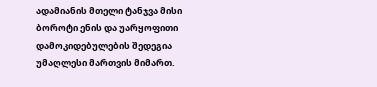ადამიანის მთელი ტანჯვა მისი ბოროტი ენის და უარყოფითი დამოკიდებულების შედეგია უმაღლესი მართვის მიმართ.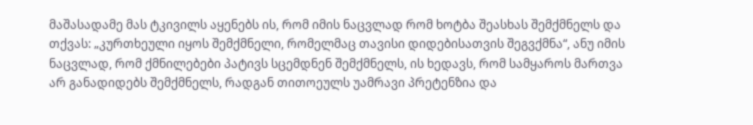მაშასადამე მას ტკივილს აყენებს ის, რომ იმის ნაცვლად რომ ხოტბა შეასხას შემქმნელს და თქვას: „კურთხეული იყოს შემქმნელი, რომელმაც თავისი დიდებისათვის შეგვქმნა“, ანუ იმის ნაცვლად, რომ ქმნილებები პატივს სცემდნენ შემქმნელს, ის ხედავს, რომ სამყაროს მართვა არ განადიდებს შემქმნელს, რადგან თითოეულს უამრავი პრეტენზია და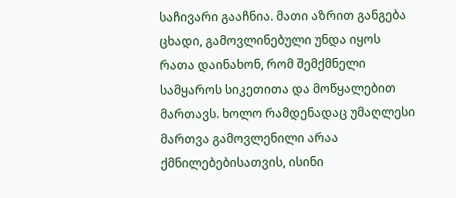საჩივარი გააჩნია. მათი აზრით განგება ცხადი, გამოვლინებული უნდა იყოს რათა დაინახონ, რომ შემქმნელი სამყაროს სიკეთითა და მოწყალებით მართავს. ხოლო რამდენადაც უმაღლესი მართვა გამოვლენილი არაა ქმნილებებისათვის, ისინი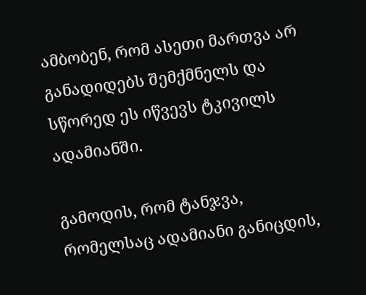ამბობენ, რომ ასეთი მართვა არ განადიდებს შემქმნელს და სწორედ ეს იწვევს ტკივილს ადამიანში.

გამოდის, რომ ტანჯვა, რომელსაც ადამიანი განიცდის,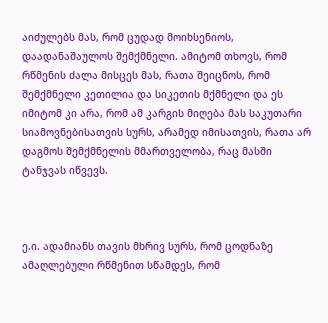აიძულებს მას, რომ ცუდად მოიხსენიოს, დაადანაშაულოს შემქმნელი. ამიტომ თხოვს, რომ რწმენის ძალა მისცეს მას, რათა შეიცნოს, რომ შემქმნელი კეთილია და სიკეთის მქმნელი და ეს იმიტომ კი არა, რომ ამ კარგის მიღება მას საკუთარი სიამოვნებისათვის სურს, არამედ იმისათვის, რათა არ დაგმოს შემქმნელის მმართველობა, რაც მასში ტანჯვას იწვევს.



ე.ი. ადამიანს თავის მხრივ სურს, რომ ცოდნაზე ამაღლებული რწმენით სწამდეს, რომ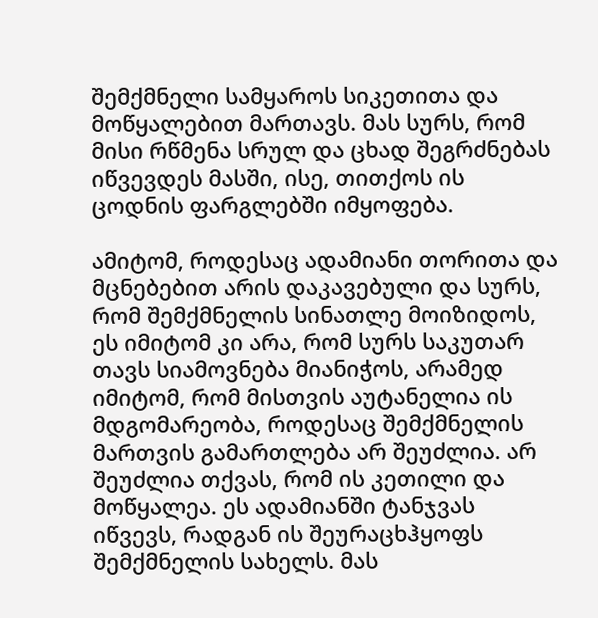შემქმნელი სამყაროს სიკეთითა და მოწყალებით მართავს. მას სურს, რომ მისი რწმენა სრულ და ცხად შეგრძნებას იწვევდეს მასში, ისე, თითქოს ის ცოდნის ფარგლებში იმყოფება.

ამიტომ, როდესაც ადამიანი თორითა და მცნებებით არის დაკავებული და სურს, რომ შემქმნელის სინათლე მოიზიდოს, ეს იმიტომ კი არა, რომ სურს საკუთარ თავს სიამოვნება მიანიჭოს, არამედ იმიტომ, რომ მისთვის აუტანელია ის მდგომარეობა, როდესაც შემქმნელის მართვის გამართლება არ შეუძლია. არ შეუძლია თქვას, რომ ის კეთილი და მოწყალეა. ეს ადამიანში ტანჯვას იწვევს, რადგან ის შეურაცხჰყოფს შემქმნელის სახელს. მას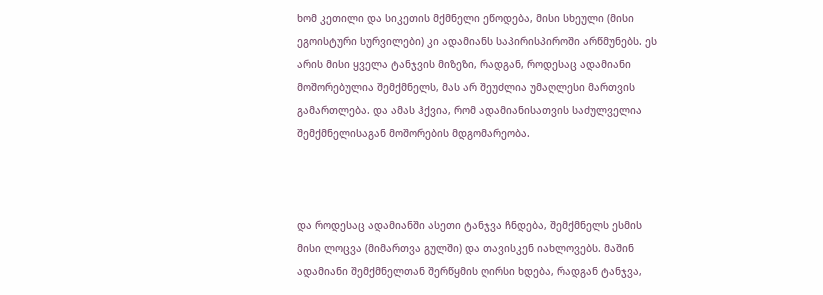ხომ კეთილი და სიკეთის მქმნელი ეწოდება, მისი სხეული (მისი ეგოისტური სურვილები) კი ადამიანს საპირისპიროში არწმუნებს. ეს არის მისი ყველა ტანჯვის მიზეზი, რადგან, როდესაც ადამიანი მოშორებულია შემქმნელს, მას არ შეუძლია უმაღლესი მართვის გამართლება. და ამას ჰქვია, რომ ადამიანისათვის საძულველია შემქმნელისაგან მოშორების მდგომარეობა.



და როდესაც ადამიანში ასეთი ტანჯვა ჩნდება, შემქმნელს ესმის მისი ლოცვა (მიმართვა გულში) და თავისკენ იახლოვებს. მაშინ ადამიანი შემქმნელთან შერწყმის ღირსი ხდება, რადგან ტანჯვა,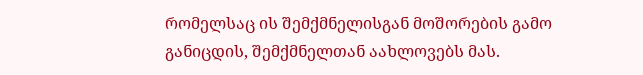რომელსაც ის შემქმნელისგან მოშორების გამო განიცდის, შემქმნელთან აახლოვებს მას.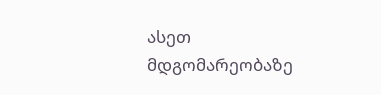ასეთ მდგომარეობაზე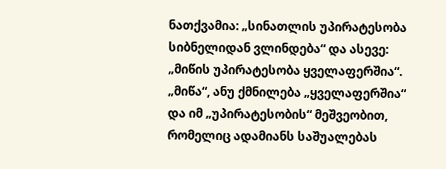ნათქვამია: „სინათლის უპირატესობა სიბნელიდან ვლინდება“ და ასევე: „მიწის უპირატესობა ყველაფერშია“. „მიწა“, ანუ ქმნილება „ყველაფერშია“ და იმ „უპირატესობის“ მეშვეობით, რომელიც ადამიანს საშუალებას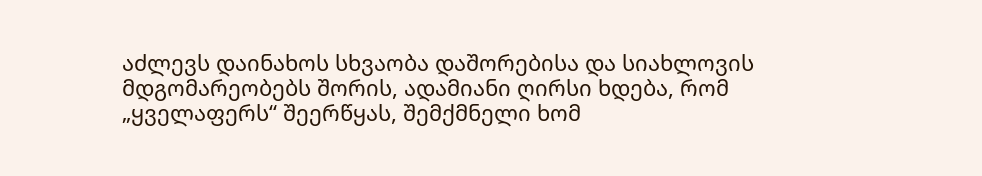აძლევს დაინახოს სხვაობა დაშორებისა და სიახლოვის მდგომარეობებს შორის, ადამიანი ღირსი ხდება, რომ „ყველაფერს“ შეერწყას, შემქმნელი ხომ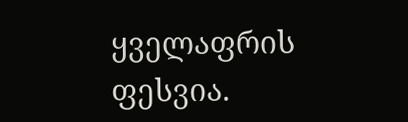ყველაფრის ფესვია.